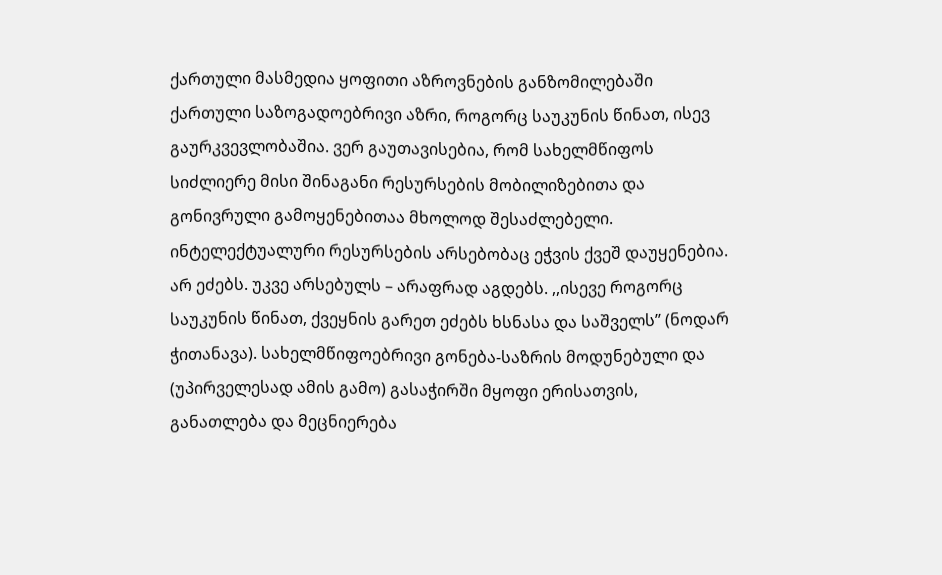ქართული მასმედია ყოფითი აზროვნების განზომილებაში
ქართული საზოგადოებრივი აზრი, როგორც საუკუნის წინათ, ისევ გაურკვევლობაშია. ვერ გაუთავისებია, რომ სახელმწიფოს სიძლიერე მისი შინაგანი რესურსების მობილიზებითა და გონივრული გამოყენებითაა მხოლოდ შესაძლებელი. ინტელექტუალური რესურსების არსებობაც ეჭვის ქვეშ დაუყენებია. არ ეძებს. უკვე არსებულს – არაფრად აგდებს. ,,ისევე როგორც საუკუნის წინათ, ქვეყნის გარეთ ეძებს ხსნასა და საშველს’’ (ნოდარ ჭითანავა). სახელმწიფოებრივი გონება-საზრის მოდუნებული და (უპირველესად ამის გამო) გასაჭირში მყოფი ერისათვის, განათლება და მეცნიერება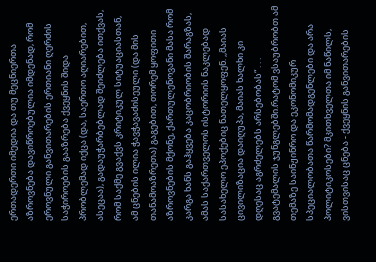ერთადერთი იმედია და თუ მეცნიერთა აზროვნება დავიწროებულია იმდენად, რომ ეროვნული განვითარების ერთიანი ღერძის საჭიროების გააზრება ქვეყნის შიდა პრობლემად იქცა (და, საერთო აღიარებით, ასეცაა), გადაუჭარბებლად შეიძლება ითქვას, რომ საქმე გვაქვს კრიტიკულ სიტუაციასთან, ამ ცნების ილია ჭავჭავაძისეული (და მის თანამოაზრეთა) გაგებით, თორემ ყოფითი აზროვნების მქონე, ქართულენოვანი მასა რომ კარგა ხანს გაჰყვება კაცობრიობის შარაგზას, ამას საქართველოს ისტორიის ნაკლებად სასახელო ეპოქებიც ნათელყოფენ. ,,მაიას ცივილიზაცია დაიღუპა, მაიას ხალხი კი დღესაც აგრძელებს არსებობას“ . . . გვატემალის ჯუნგლებში.რატომ ვსაუბრობთ ამ თემაზე საინჟინრო და ეკონომიკურ სპეციალობათა წარმომადგენლები და არა პოლიტიკოსები? მკითხველთა იმ ნაწილს, ვისთვისაც ცნება - ქვეყნის განვითარების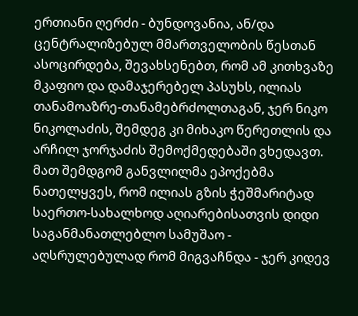ერთიანი ღერძი - ბუნდოვანია, ან/და ცენტრალიზებულ მმართველობის წესთან ასოცირდება, შევახსენებთ, რომ ამ კითხვაზე მკაფიო და დამაჯერებელ პასუხს, ილიას თანამოაზრე-თანამებრძოლთაგან, ჯერ ნიკო ნიკოლაძის, შემდეგ კი მიხაკო წერეთლის და არჩილ ჯორჯაძის შემოქმედებაში ვხედავთ. მათ შემდგომ განვლილმა ეპოქებმა ნათელყვეს, რომ ილიას გზის ჭეშმარიტად საერთო-სახალხოდ აღიარებისათვის დიდი საგანმანათლებლო სამუშაო - აღსრულებულად რომ მიგვაჩნდა - ჯერ კიდევ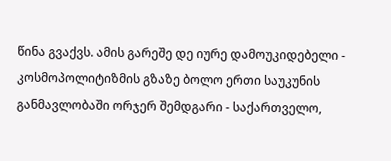წინა გვაქვს. ამის გარეშე დე იურე დამოუკიდებელი - კოსმოპოლიტიზმის გზაზე ბოლო ერთი საუკუნის განმავლობაში ორჯერ შემდგარი - საქართველო,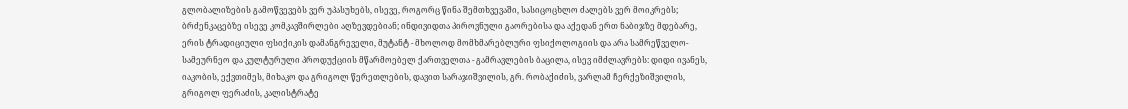გლობალიზების გამოწვევებს ვერ უპასუხებს, ისევე, როგორც წინა შემთხვევაში, სასიცოცხლო ძალებს ვერ მოიკრებს; ბრძენკაცებზე ისევე კომკავშირლები აღზევდებიან; ინდივიდთა პიროვნული გაორებისა და აქედან ერთ ნაბიჯზე მდებარე, ერის ტრადიციული ფსიქიკის დამანგრეველი, მუტანტ - მხოლოდ მომხმარებლური ფსიქოლოგიის და არა სამრეწველო-სამეურნეო და კულტურული პროდუქციის მწარმოებელ ქართველთა - გამრავლების ბაცილა, ისევ იმძლავრებს: დიდი ივანეს, იაკობის, ექვთიმეს, მიხაკო და გრიგოლ წერეთლების, დავით სარაჯიშვილის, გრ. რობაქიძის, ვარლამ ჩერქეზიშვილის, გრიგოლ ფერაძის, კალისტრატე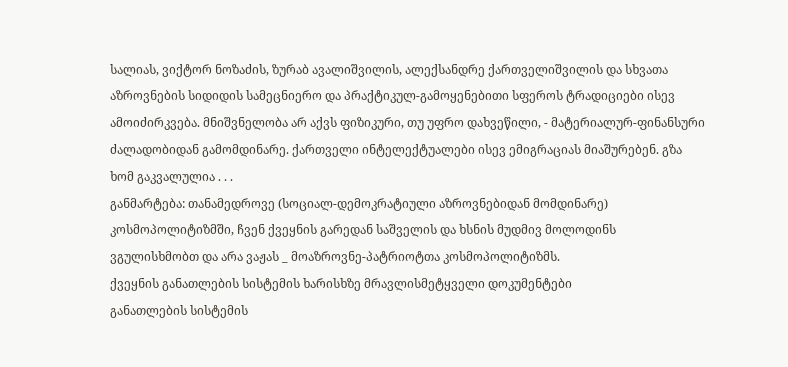სალიას, ვიქტორ ნოზაძის, ზურაბ ავალიშვილის, ალექსანდრე ქართველიშვილის და სხვათა აზროვნების სიდიდის სამეცნიერო და პრაქტიკულ-გამოყენებითი სფეროს ტრადიციები ისევ ამოიძირკვება. მნიშვნელობა არ აქვს ფიზიკური, თუ უფრო დახვეწილი, - მატერიალურ-ფინანსური ძალადობიდან გამომდინარე. ქართველი ინტელექტუალები ისევ ემიგრაციას მიაშურებენ. გზა ხომ გაკვალულია . . .
განმარტება: თანამედროვე (სოციალ-დემოკრატიული აზროვნებიდან მომდინარე) კოსმოპოლიტიზმში, ჩვენ ქვეყნის გარედან საშველის და ხსნის მუდმივ მოლოდინს ვგულისხმობთ და არა ვაჟას _ მოაზროვნე-პატრიოტთა კოსმოპოლიტიზმს.
ქვეყნის განათლების სისტემის ხარისხზე მრავლისმეტყველი დოკუმენტები
განათლების სისტემის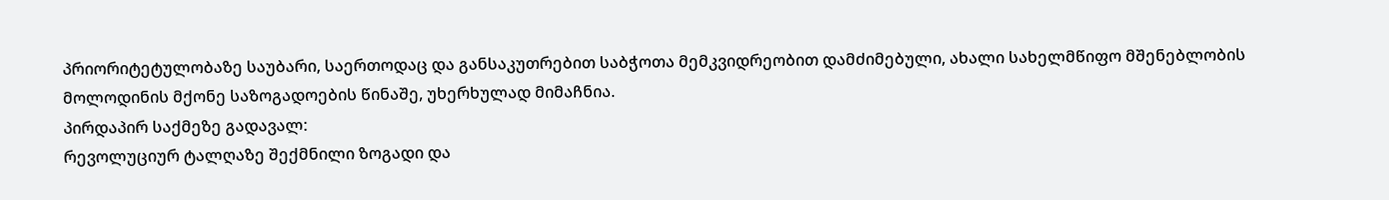პრიორიტეტულობაზე საუბარი, საერთოდაც და განსაკუთრებით საბჭოთა მემკვიდრეობით დამძიმებული, ახალი სახელმწიფო მშენებლობის მოლოდინის მქონე საზოგადოების წინაშე, უხერხულად მიმაჩნია.
პირდაპირ საქმეზე გადავალ:
რევოლუციურ ტალღაზე შექმნილი ზოგადი და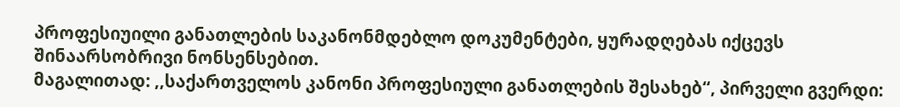პროფესიუილი განათლების საკანონმდებლო დოკუმენტები, ყურადღებას იქცევს შინაარსობრივი ნონსენსებით.
მაგალითად: ,,საქართველოს კანონი პროფესიული განათლების შესახებ“, პირველი გვერდი: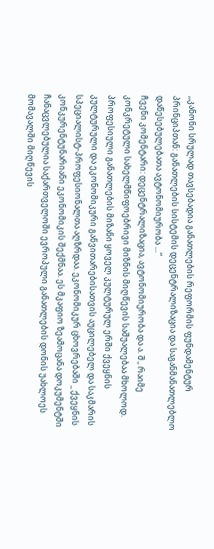,,კანონი სრულად თავსებადია განათლების რეფორმის ფუნდამენტურ პრინციპთან: განათლების სისტემის დეცენტრალიზაცია და საგანმანათლებლო დაწესებულებათა ავტონომიურობა ...“
ჩვენი კომენტარი: დეცენტრალიზაცია, ავტონომიურობა და ა. შ., რაიმე კონკრეტული სახელმწიფოებრივი მიზნის მიღწევის საშუალებაა მხოლოდ. პროფესიული განათლების მიზანი ყოველ კულტურულ ერში ქვეყნის კულტურული და ეკონომიკური განვითარებისათვის აუცილებელ და საკმარის სპეციალისტ-პროფესიონალთა აღზრდაა. ეკონომიკურ ცხოვრებაში _ ქვეყნის კონკურენტუნარიანი ეკონომიკის შექმნაა. ეს მკაფიო ზეამოცანა დოკუმენტში ჩანაცვლებულია საქართველოში ევროპული განათლების დონის უახლოეს მომავალში მიღწევის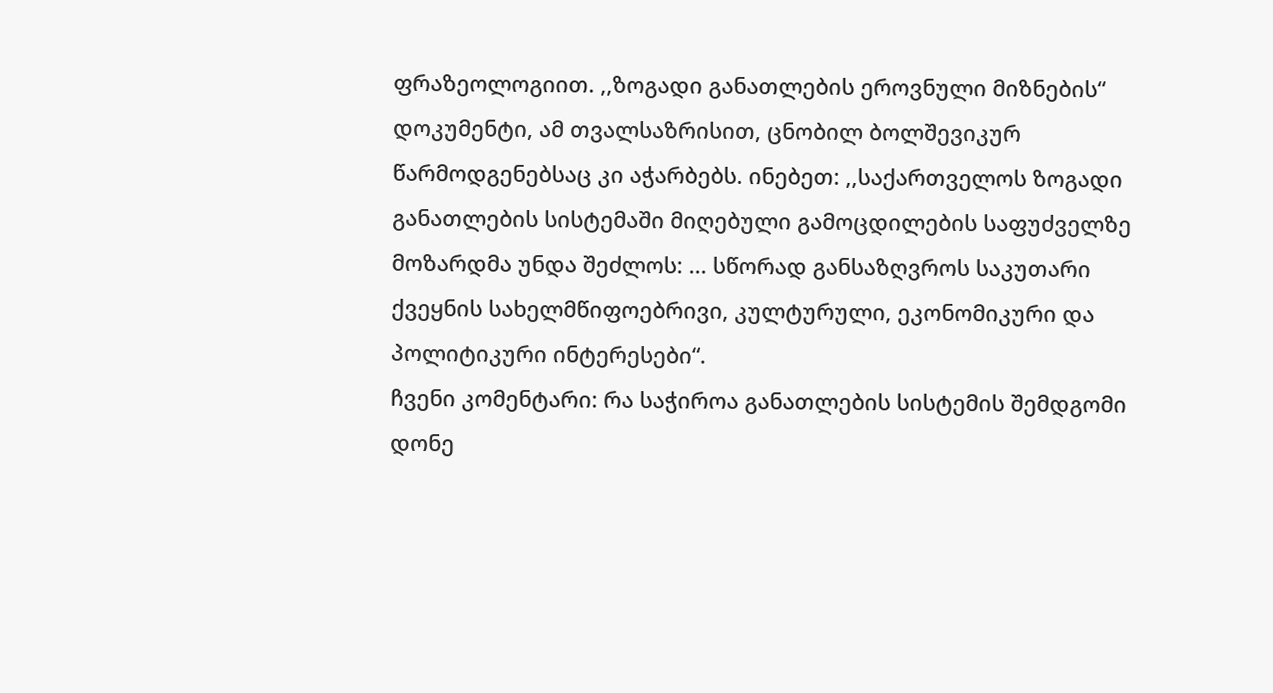ფრაზეოლოგიით. ,,ზოგადი განათლების ეროვნული მიზნების“ დოკუმენტი, ამ თვალსაზრისით, ცნობილ ბოლშევიკურ წარმოდგენებსაც კი აჭარბებს. ინებეთ: ,,საქართველოს ზოგადი განათლების სისტემაში მიღებული გამოცდილების საფუძველზე მოზარდმა უნდა შეძლოს: ... სწორად განსაზღვროს საკუთარი ქვეყნის სახელმწიფოებრივი, კულტურული, ეკონომიკური და პოლიტიკური ინტერესები“.
ჩვენი კომენტარი: რა საჭიროა განათლების სისტემის შემდგომი დონე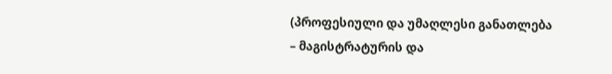(პროფესიული და უმაღლესი განათლება – მაგისტრატურის და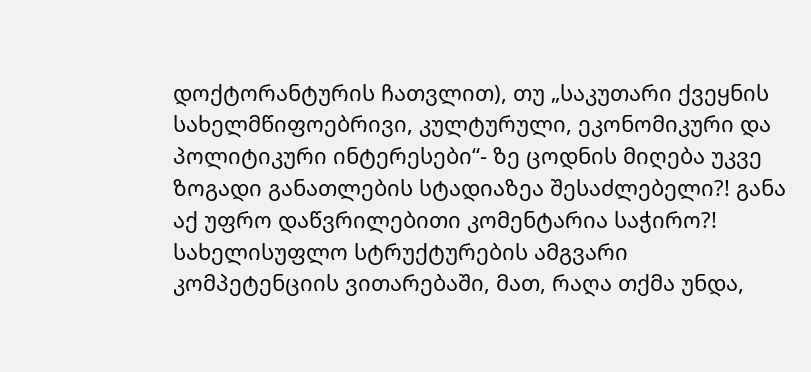დოქტორანტურის ჩათვლით), თუ „საკუთარი ქვეყნის სახელმწიფოებრივი, კულტურული, ეკონომიკური და პოლიტიკური ინტერესები“- ზე ცოდნის მიღება უკვე ზოგადი განათლების სტადიაზეა შესაძლებელი?! განა აქ უფრო დაწვრილებითი კომენტარია საჭირო?!
სახელისუფლო სტრუქტურების ამგვარი კომპეტენციის ვითარებაში, მათ, რაღა თქმა უნდა,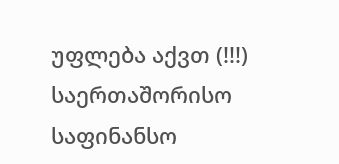უფლება აქვთ (!!!) საერთაშორისო საფინანსო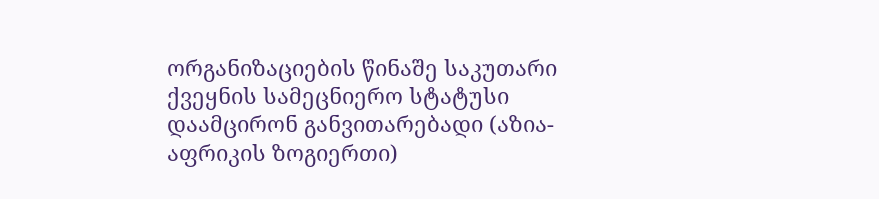ორგანიზაციების წინაშე საკუთარი ქვეყნის სამეცნიერო სტატუსი დაამცირონ განვითარებადი (აზია-აფრიკის ზოგიერთი)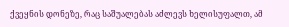ქვეყნის დონეზე, რაც საშუალებას აძლევს ხელისუფალთ, ამ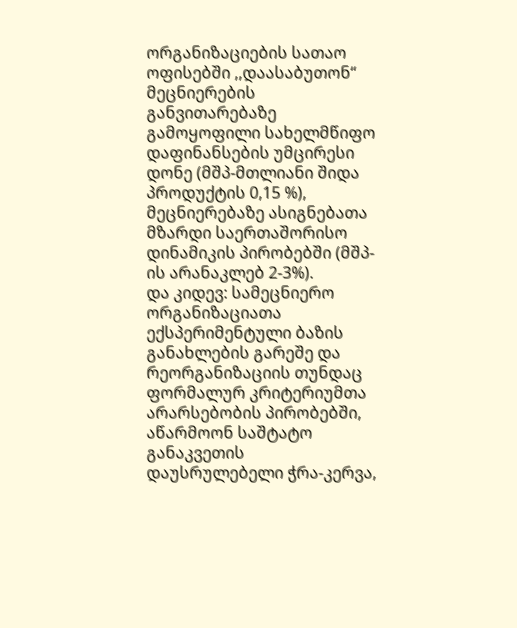ორგანიზაციების სათაო ოფისებში ,,დაასაბუთონ“ მეცნიერების განვითარებაზე გამოყოფილი სახელმწიფო დაფინანსების უმცირესი დონე (მშპ-მთლიანი შიდა პროდუქტის 0,15 %), მეცნიერებაზე ასიგნებათა მზარდი საერთაშორისო დინამიკის პირობებში (მშპ-ის არანაკლებ 2-3%).
და კიდევ: სამეცნიერო ორგანიზაციათა ექსპერიმენტული ბაზის განახლების გარეშე და რეორგანიზაციის თუნდაც ფორმალურ კრიტერიუმთა არარსებობის პირობებში, აწარმოონ საშტატო განაკვეთის დაუსრულებელი ჭრა-კერვა,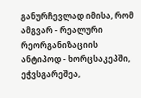განურჩევლად იმისა, რომ ამგვარ - რეალური რეორგანიზაციის ანტიპოდ - ხორცსაკეპში, ეჭვსგარეშეა,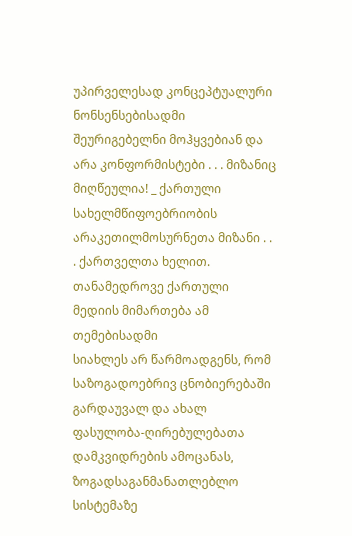უპირველესად კონცეპტუალური ნონსენსებისადმი შეურიგებელნი მოჰყვებიან და არა კონფორმისტები . . . მიზანიც მიღწეულია! _ ქართული სახელმწიფოებრიობის არაკეთილმოსურნეთა მიზანი . . . ქართველთა ხელით.
თანამედროვე ქართული მედიის მიმართება ამ თემებისადმი
სიახლეს არ წარმოადგენს, რომ საზოგადოებრივ ცნობიერებაში გარდაუვალ და ახალ ფასულობა-ღირებულებათა დამკვიდრების ამოცანას, ზოგადსაგანმანათლებლო სისტემაზე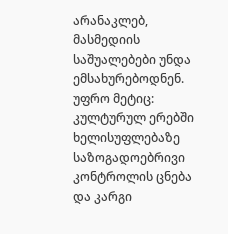არანაკლებ, მასმედიის საშუალებები უნდა ემსახურებოდნენ. უფრო მეტიც: კულტურულ ერებში ხელისუფლებაზე საზოგადოებრივი კონტროლის ცნება და კარგი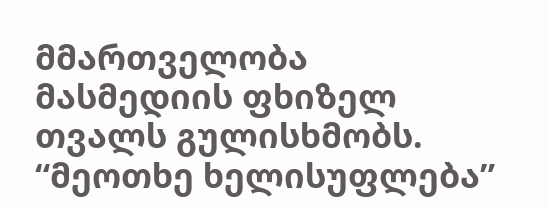მმართველობა მასმედიის ფხიზელ თვალს გულისხმობს. “მეოთხე ხელისუფლება”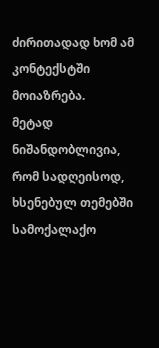ძირითადად ხომ ამ კონტექსტში მოიაზრება.
მეტად ნიშანდობლივია, რომ სადღეისოდ, ხსენებულ თემებში სამოქალაქო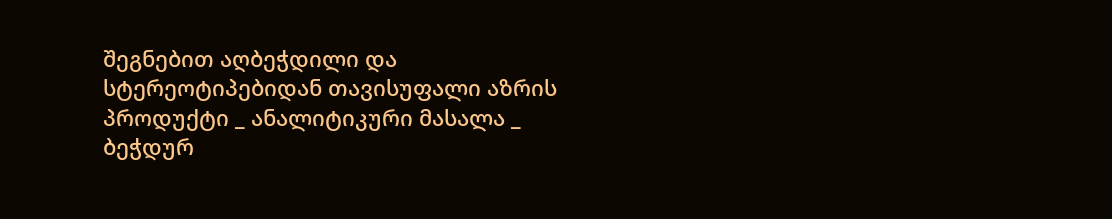შეგნებით აღბეჭდილი და სტერეოტიპებიდან თავისუფალი აზრის პროდუქტი _ ანალიტიკური მასალა _ ბეჭდურ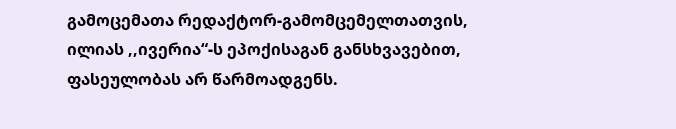გამოცემათა რედაქტორ-გამომცემელთათვის, ილიას ,,ივერია“-ს ეპოქისაგან განსხვავებით, ფასეულობას არ წარმოადგენს.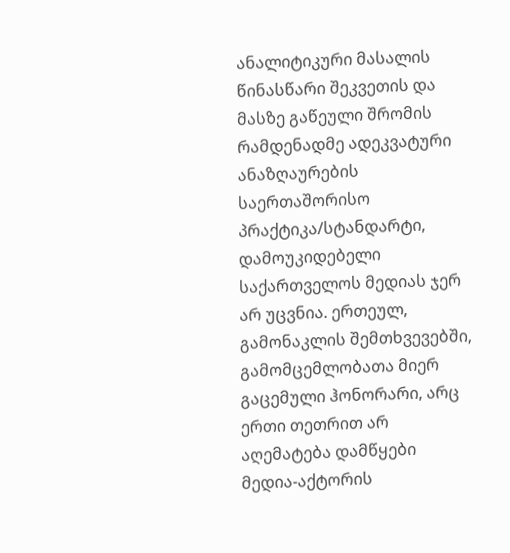ანალიტიკური მასალის წინასწარი შეკვეთის და მასზე გაწეული შრომის რამდენადმე ადეკვატური ანაზღაურების საერთაშორისო პრაქტიკა/სტანდარტი, დამოუკიდებელი საქართველოს მედიას ჯერ არ უცვნია. ერთეულ, გამონაკლის შემთხვევებში, გამომცემლობათა მიერ გაცემული ჰონორარი, არც ერთი თეთრით არ აღემატება დამწყები მედია-აქტორის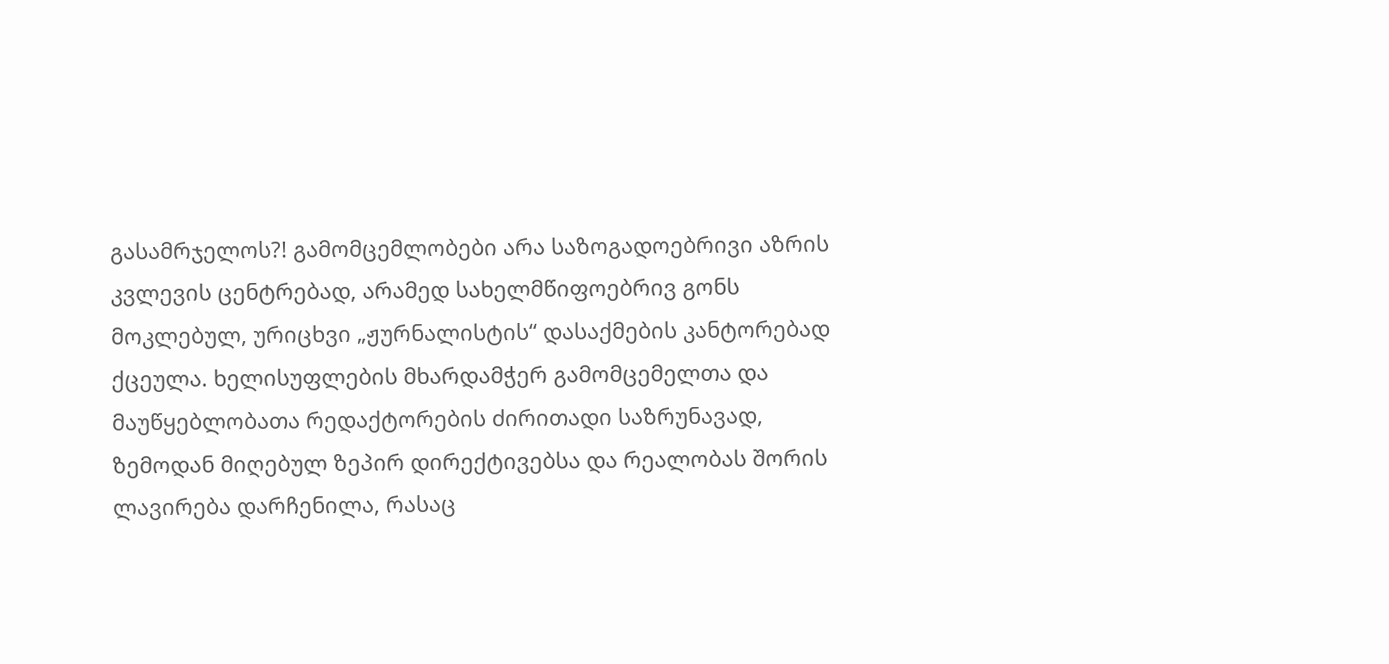გასამრჯელოს?! გამომცემლობები არა საზოგადოებრივი აზრის კვლევის ცენტრებად, არამედ სახელმწიფოებრივ გონს მოკლებულ, ურიცხვი „ჟურნალისტის“ დასაქმების კანტორებად ქცეულა. ხელისუფლების მხარდამჭერ გამომცემელთა და მაუწყებლობათა რედაქტორების ძირითადი საზრუნავად, ზემოდან მიღებულ ზეპირ დირექტივებსა და რეალობას შორის ლავირება დარჩენილა, რასაც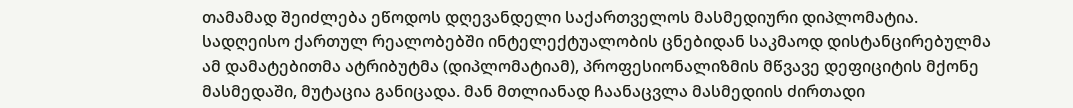თამამად შეიძლება ეწოდოს დღევანდელი საქართველოს მასმედიური დიპლომატია.
სადღეისო ქართულ რეალობებში ინტელექტუალობის ცნებიდან საკმაოდ დისტანცირებულმა ამ დამატებითმა ატრიბუტმა (დიპლომატიამ), პროფესიონალიზმის მწვავე დეფიციტის მქონე მასმედაში, მუტაცია განიცადა. მან მთლიანად ჩაანაცვლა მასმედიის ძირთადი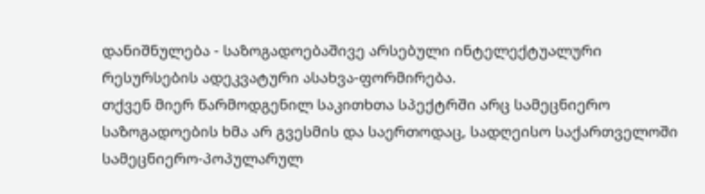დანიშნულება - საზოგადოებაშივე არსებული ინტელექტუალური რესურსების ადეკვატური ასახვა-ფორმირება.
თქვენ მიერ წარმოდგენილ საკითხთა სპექტრში არც სამეცნიერო საზოგადოების ხმა არ გვესმის და საერთოდაც, სადღეისო საქართველოში სამეცნიერო-პოპულარულ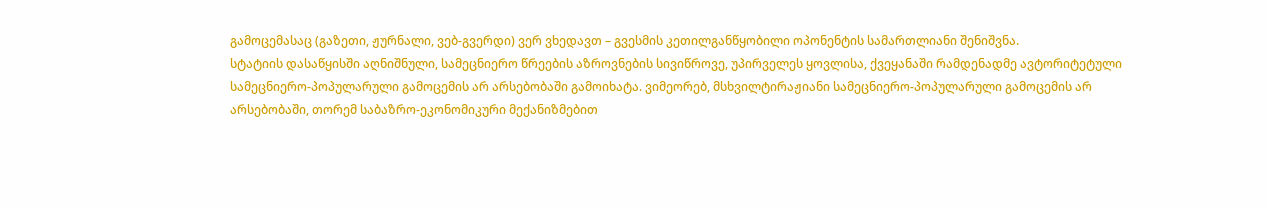გამოცემასაც (გაზეთი, ჟურნალი, ვებ-გვერდი) ვერ ვხედავთ – გვესმის კეთილგანწყობილი ოპონენტის სამართლიანი შენიშვნა.
სტატიის დასაწყისში აღნიშნული, სამეცნიერო წრეების აზროვნების სივიწროვე, უპირველეს ყოვლისა, ქვეყანაში რამდენადმე ავტორიტეტული სამეცნიერო-პოპულარული გამოცემის არ არსებობაში გამოიხატა. ვიმეორებ, მსხვილტირაჟიანი სამეცნიერო-პოპულარული გამოცემის არ არსებობაში, თორემ საბაზრო-ეკონომიკური მექანიზმებით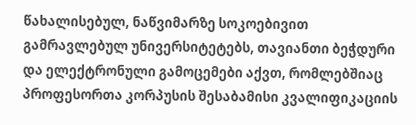წახალისებულ, ნაწვიმარზე სოკოებივით გამრავლებულ უნივერსიტეტებს, თავიანთი ბეჭდური და ელექტრონული გამოცემები აქვთ, რომლებშიაც პროფესორთა კორპუსის შესაბამისი კვალიფიკაციის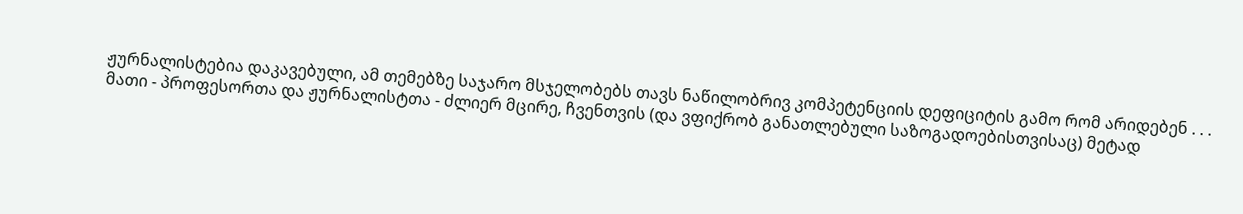ჟურნალისტებია დაკავებული, ამ თემებზე საჯარო მსჯელობებს თავს ნაწილობრივ კომპეტენციის დეფიციტის გამო რომ არიდებენ . . .
მათი - პროფესორთა და ჟურნალისტთა - ძლიერ მცირე, ჩვენთვის (და ვფიქრობ განათლებული საზოგადოებისთვისაც) მეტად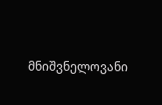მნიშვნელოვანი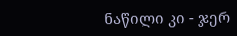ნაწილი კი - ჯერ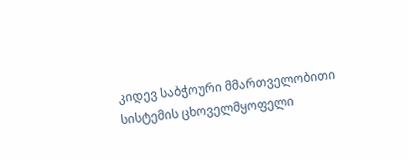კიდევ საბჭოური მმართველობითი სისტემის ცხოველმყოფელი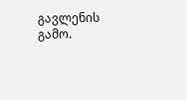გავლენის გამო.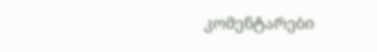კომენტარები